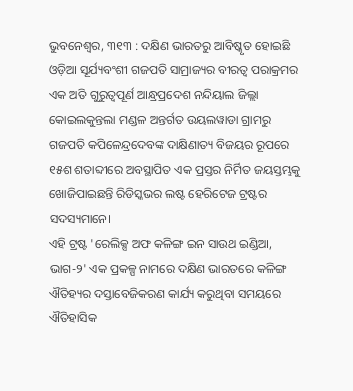ଭୁବନେଶ୍ୱର, ୩୧୩ : ଦକ୍ଷିଣ ଭାରତରୁ ଆବିଷ୍କୃତ ହୋଇଛି ଓଡ଼ିଆ ସୂର୍ଯ୍ୟବଂଶୀ ଗଜପତି ସାମ୍ରାଜ୍ୟର ବୀରତ୍ୱ ପରାକ୍ରମର ଏକ ଅତି ଗୁରୁତ୍ୱପୂର୍ଣ ଆନ୍ଧ୍ରପ୍ରଦେଶ ନନ୍ଦିୟାଲ ଜିଲ୍ଲା କୋଇଲକୁନ୍ତଲା ମଣ୍ଡଳ ଅନ୍ତର୍ଗତ ଉୟଲୱାଡା ଗ୍ରାମରୁ ଗଜପତି କପିଳେନ୍ଦ୍ରଦେବଙ୍କ ଦାକ୍ଷିଣାତ୍ୟ ବିଜୟର ରୂପରେ ୧୫ଶ ଶତାବ୍ଦୀରେ ଅବସ୍ଥାପିତ ଏକ ପ୍ରସ୍ତର ନିର୍ମିତ ଜୟସ୍ତମ୍ଭକୁ ଖୋଜିପାଇଛନ୍ତି ରିଡିସ୍କଭର ଲଷ୍ଟ ହେରିଟେଜ ଟ୍ରଷ୍ଟର ସଦସ୍ୟମାନେ।
ଏହି ଟ୍ରଷ୍ଟ 'ରେଲିକ୍ସ ଅଫ କଳିଙ୍ଗ ଇନ ସାଉଥ ଇଣ୍ଡିଆ, ଭାଗ-୨' ଏକ ପ୍ରକଳ୍ପ ନାମରେ ଦକ୍ଷିଣ ଭାରତରେ କଳିଙ୍ଗ ଐତିହ୍ୟର ଦସ୍ତାବେଜିକରଣ କାର୍ଯ୍ୟ କରୁଥିବା ସମୟରେ ଐତିହାସିକ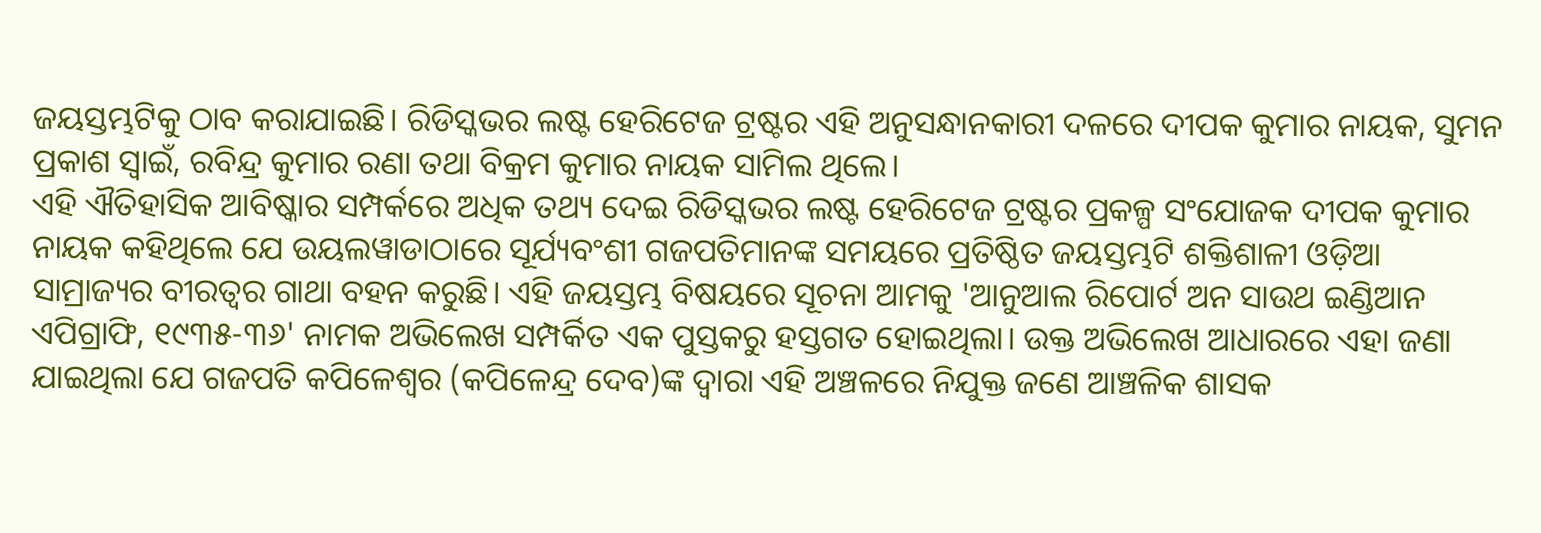ଜୟସ୍ତମ୍ଭଟିକୁ ଠାବ କରାଯାଇଛି। ରିଡିସ୍କଭର ଲଷ୍ଟ ହେରିଟେଜ ଟ୍ରଷ୍ଟର ଏହି ଅନୁସନ୍ଧାନକାରୀ ଦଳରେ ଦୀପକ କୁମାର ନାୟକ, ସୁମନ ପ୍ରକାଶ ସ୍ୱାଇଁ, ରବିନ୍ଦ୍ର କୁମାର ରଣା ତଥା ବିକ୍ରମ କୁମାର ନାୟକ ସାମିଲ ଥିଲେ।
ଏହି ଐତିହାସିକ ଆବିଷ୍କାର ସମ୍ପର୍କରେ ଅଧିକ ତଥ୍ୟ ଦେଇ ରିଡିସ୍କଭର ଲଷ୍ଟ ହେରିଟେଜ ଟ୍ରଷ୍ଟର ପ୍ରକଳ୍ପ ସଂଯୋଜକ ଦୀପକ କୁମାର ନାୟକ କହିଥିଲେ ଯେ ଉୟଲୱାଡାଠାରେ ସୂର୍ଯ୍ୟବଂଶୀ ଗଜପତିମାନଙ୍କ ସମୟରେ ପ୍ରତିଷ୍ଠିତ ଜୟସ୍ତମ୍ଭଟି ଶକ୍ତିଶାଳୀ ଓଡ଼ିଆ ସାମ୍ରାଜ୍ୟର ବୀରତ୍ୱର ଗାଥା ବହନ କରୁଛି। ଏହି ଜୟସ୍ତମ୍ଭ ବିଷୟରେ ସୂଚନା ଆମକୁ 'ଆନୁଆଲ ରିପୋର୍ଟ ଅନ ସାଉଥ ଇଣ୍ଡିଆନ ଏପିଗ୍ରାଫି, ୧୯୩୫-୩୬' ନାମକ ଅଭିଲେଖ ସମ୍ପର୍କିତ ଏକ ପୁସ୍ତକରୁ ହସ୍ତଗତ ହୋଇଥିଲା। ଉକ୍ତ ଅଭିଲେଖ ଆଧାରରେ ଏହା ଜଣା ଯାଇଥିଲା ଯେ ଗଜପତି କପିଳେଶ୍ବର (କପିଳେନ୍ଦ୍ର ଦେବ)ଙ୍କ ଦ୍ୱାରା ଏହି ଅଞ୍ଚଳରେ ନିଯୁକ୍ତ ଜଣେ ଆଞ୍ଚଳିକ ଶାସକ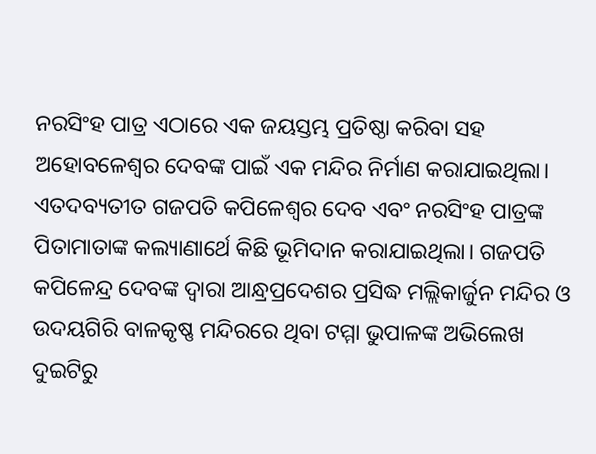ନରସିଂହ ପାତ୍ର ଏଠାରେ ଏକ ଜୟସ୍ତମ୍ଭ ପ୍ରତିଷ୍ଠା କରିବା ସହ ଅହୋବଳେଶ୍ୱର ଦେବଙ୍କ ପାଇଁ ଏକ ମନ୍ଦିର ନିର୍ମାଣ କରାଯାଇଥିଲା। ଏତଦବ୍ୟତୀତ ଗଜପତି କପିଳେଶ୍ୱର ଦେବ ଏବଂ ନରସିଂହ ପାତ୍ରଙ୍କ ପିତାମାତାଙ୍କ କଲ୍ୟାଣାର୍ଥେ କିଛି ଭୂମିଦାନ କରାଯାଇଥିଲା। ଗଜପତି କପିଳେନ୍ଦ୍ର ଦେବଙ୍କ ଦ୍ୱାରା ଆନ୍ଧ୍ରପ୍ରଦେଶର ପ୍ରସିଦ୍ଧ ମଲ୍ଲିକାର୍ଜୁନ ମନ୍ଦିର ଓ ଉଦୟଗିରି ବାଳକୃଷ୍ଣ ମନ୍ଦିରରେ ଥିବା ଟମ୍ମା ଭୁପାଳଙ୍କ ଅଭିଲେଖ ଦୁଇଟିରୁ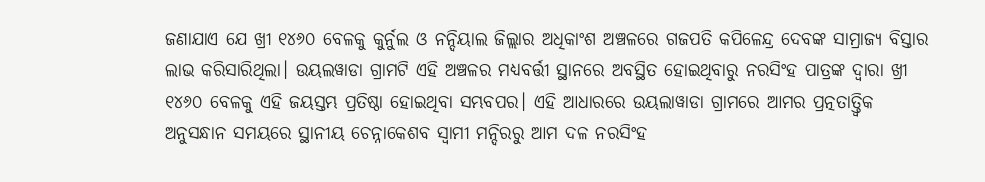ଜଣାଯାଏ ଯେ ଖ୍ରୀ ୧୪୬୦ ବେଳକୁ କୁର୍ନୁଲ ଓ ନନ୍ଦିୟାଲ ଜିଲ୍ଲାର ଅଧିକାଂଶ ଅଞ୍ଚଳରେ ଗଜପତି କପିଳେନ୍ଦ୍ର ଦେବଙ୍କ ସାମ୍ରାଜ୍ୟ ବିସ୍ତାର ଲାଭ କରିସାରିଥିଲା। ଉୟଲୱାଡା ଗ୍ରାମଟି ଏହି ଅଞ୍ଚଳର ମଧ୍ୟବର୍ତ୍ତୀ ସ୍ଥାନରେ ଅବସ୍ଥିତ ହୋଇଥିବାରୁ ନରସିଂହ ପାତ୍ରଙ୍କ ଦ୍ୱାରା ଖ୍ରୀ ୧୪୬୦ ବେଳକୁ ଏହି ଜୟସ୍ତମ୍ଭ ପ୍ରତିଷ୍ଠା ହୋଇଥିବା ସମ୍ଭବପର। ଏହି ଆଧାରରେ ଉୟଲାୱାଡା ଗ୍ରାମରେ ଆମର ପ୍ରତ୍ନତାତ୍ତ୍ୱିକ ଅନୁସନ୍ଧାନ ସମୟରେ ସ୍ଥାନୀୟ ଚେନ୍ନାକେଶବ ସ୍ୱାମୀ ମନ୍ଦିରରୁ ଆମ ଦଳ ନରସିଂହ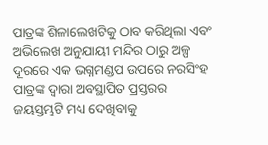ପାତ୍ରଙ୍କ ଶିଳାଲେଖଟିକୁ ଠାବ କରିଥିଲା ଏବଂ ଅଭିଲେଖ ଅନୁଯାୟୀ ମନ୍ଦିର ଠାରୁ ଅଳ୍ପ ଦୂରରେ ଏକ ଭଗ୍ନମଣ୍ଡପ ଉପରେ ନରସିଂହ ପାତ୍ରଙ୍କ ଦ୍ୱାରା ଅବସ୍ଥାପିତ ପ୍ରସ୍ତରର ଜୟସ୍ତମ୍ଭଟି ମଧ୍ୟ ଦେଖିବାକୁ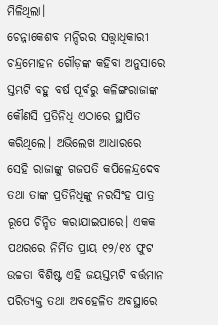ମିଳିଥିଲା।
ଚେନ୍ନାକେଶବ ମନ୍ଦିରର ସତ୍ତ୍ବାଧିକାରୀ ଚନ୍ଦ୍ରମୋହନ ଗୌଡ଼ଙ୍କ କହିବା ଅନୁସାରେ ସ୍ତମ୍ଭଟି ବହୁ ବର୍ଷ ପୂର୍ବରୁ କଳିଙ୍ଗରାଜାଙ୍କ କୌଣସି ପ୍ରତିନିଧି ଏଠାରେ ସ୍ଥାପିତ କରିଥିଲେ। ଅଭିଲେଖ ଆଧାରରେ ସେହି ରାଜାଙ୍କୁ ଗଜପତି କପିଳେନ୍ଦ୍ରଦେବ ତଥା ତାଙ୍କ ପ୍ରତିନିଧିଙ୍କୁ ନରସିଂହ ପାତ୍ର ରୂପେ ଚିନ୍ହିତ କରାଯାଇପାରେ। ଏକକ ପଥରରେ ନିର୍ମିତ ପ୍ରାୟ ୧୨/୧୪ ଫୁଟ ଉଚ୍ଚତା ବିଶିଷ୍ଟ ଏହି ଜୟସ୍ତମ୍ଭଟି ବର୍ତ୍ତମାନ ପରିତ୍ୟକ୍ତ ତଥା ଅବହେଳିତ ଅବସ୍ଥାରେ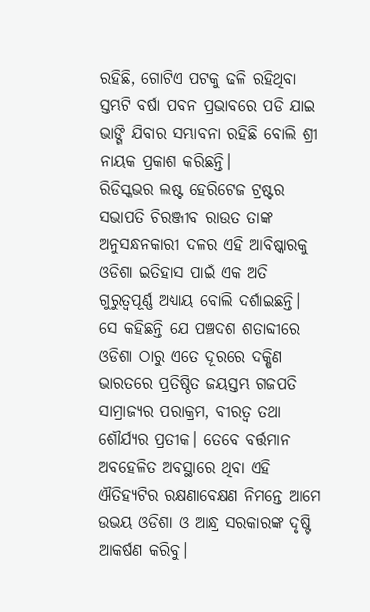ରହିଛି, ଗୋଟିଏ ପଟକୁ ଢଳି ରହିଥିବା ସ୍ତମ୍ଭଟି ବର୍ଷା ପବନ ପ୍ରଭାବରେ ପଡି ଯାଇ ଭାଙ୍ଗି ଯିବାର ସମ୍ଭାବନା ରହିଛି ବୋଲି ଶ୍ରୀ ନାୟକ ପ୍ରକାଶ କରିଛନ୍ତି।
ରିଡିସ୍କଭର ଲଷ୍ଟ ହେରିଟେଜ ଟ୍ରଷ୍ଟର ସଭାପତି ଚିରଞ୍ଜୀବ ରାଉତ ତାଙ୍କ ଅନୁସନ୍ଧନକାରୀ ଦଳର ଏହି ଆବିଷ୍କାରକୁ ଓଡିଶା ଇତିହାସ ପାଇଁ ଏକ ଅତି ଗୁରୁତ୍ୱପୂର୍ଣ୍ଣ ଅଧ୍ୟାୟ ବୋଲି ଦର୍ଶାଇଛନ୍ତି। ସେ କହିଛନ୍ତି ଯେ ପଞ୍ଚଦଶ ଶତାବ୍ଦୀରେ ଓଡିଶା ଠାରୁ ଏତେ ଦୂରରେ ଦକ୍ଷିଣ ଭାରତରେ ପ୍ରତିଷ୍ଠିତ ଜୟସ୍ତମ୍ଭ ଗଜପତି ସାମ୍ରାଜ୍ୟର ପରାକ୍ରମ, ବୀରତ୍ୱ ତଥା ଶୌର୍ଯ୍ୟର ପ୍ରତୀକ। ତେବେ ବର୍ତ୍ତମାନ ଅବହେଳିତ ଅବସ୍ଥାରେ ଥିବା ଏହି ଐତିହ୍ୟଟିର ରକ୍ଷଣାବେକ୍ଷଣ ନିମନ୍ତେ ଆମେ ଉଭୟ ଓଡିଶା ଓ ଆନ୍ଧ୍ର ସରକାରଙ୍କ ଦୃଷ୍ଟି ଆକର୍ଷଣ କରିବୁ।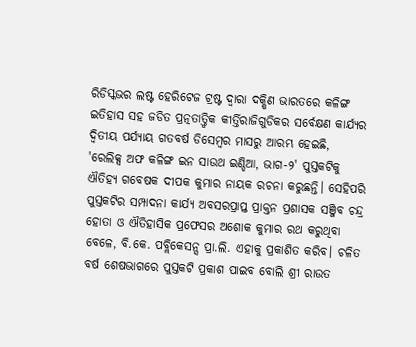ରିଡିସ୍କଭର ଲଷ୍ଟ ହେରିଟେଜ ଟ୍ରଷ୍ଟ ଦ୍ୱାରା ଦକ୍ଷିଣ ଭାରତରେ କଳିଙ୍ଗ ଇତିହାସ ସହ ଜଡିତ ପ୍ରତ୍ନତାତ୍ତ୍ଵିକ କୀର୍ତ୍ତିରାଜିଗୁଡିକର ସର୍ବେକ୍ଷଣ କାର୍ଯ୍ୟର ଦ୍ଵିତୀୟ ପର୍ଯ୍ୟାୟ ଗତବର୍ଷ ଡିସେମ୍ବର ମାସରୁ ଆରମ୍ଭ ହେଇଛି, 'ରେଲିକ୍ସ ଅଫ କଳିଙ୍ଗ ଇନ ସାଉଥ ଇଣ୍ଡିଆ, ଭାଗ-୨' ପୁସ୍ତକଟିକୁ ଐତିହ୍ୟ ଗବେଷକ ଦୀପକ କୁମାର ନାୟକ ରଚନା କରୁଛନ୍ତି। ସେହିପରି ପୁସ୍ତକଟିର ସମ୍ପାଦନା କାର୍ଯ୍ୟ ଅବସରପ୍ରାପ୍ତ ପ୍ରାକ୍ତନ ପ୍ରଶାସକ ସଞ୍ଜିବ ଚନ୍ଦ୍ର ହୋତା ଓ ଐତିହାସିକ ପ୍ରଫେସର ଅଶୋକ କୁମାର ରଥ କରୁଥିବା ବେଳେ, ବି.କେ. ପବ୍ଲିକେସନ୍ସ ପ୍ରା.ଲି. ଏହାକୁ ପ୍ରକାଶିତ କରିବ। ଚଳିତ ବର୍ଷ ଶେଷଭାଗରେ ପୁସ୍ତକଟି ପ୍ରକାଶ ପାଇବ ବୋଲି ଶ୍ରୀ ରାଉତ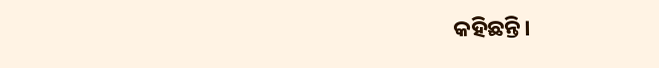କହିଛନ୍ତି।